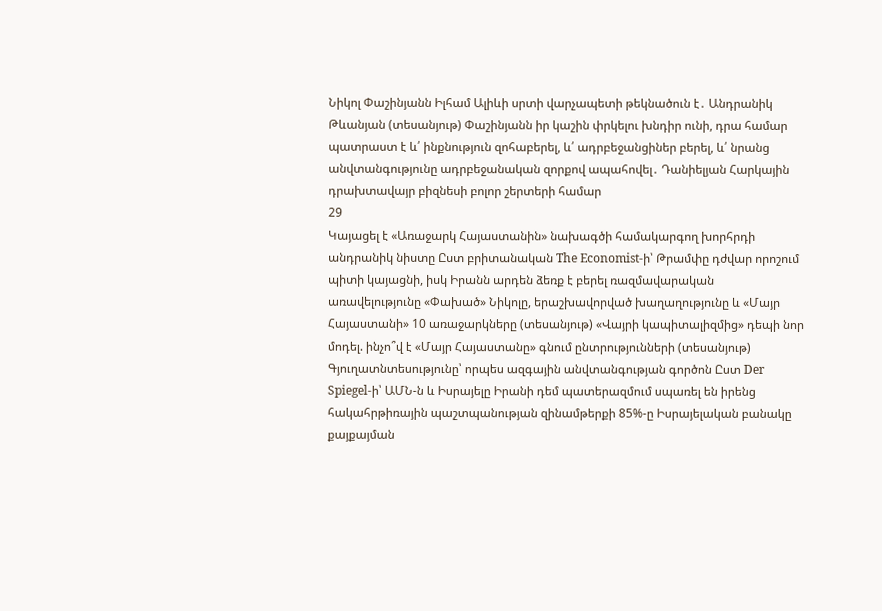Նիկոլ Փաշինյանն Իլհամ Ալիևի սրտի վարչապետի թեկնածուն է․ Անդրանիկ Թևանյան (տեսանյութ) Փաշինյանն իր կաշին փրկելու խնդիր ունի, դրա համար պատրաստ է և՛ ինքնություն զոհաբերել, և՛ ադրբեջանցիներ բերել, և՛ նրանց անվտանգությունը ադրբեջանական զորքով ապահովել․ Դանիելյան Հարկային դրախտավայր բիզնեսի բոլոր շերտերի համար
29
Կայացել է «Առաջարկ Հայաստանին» նախագծի համակարգող խորհրդի անդրանիկ նիստը Ըստ բրիտանական The Economist-ի՝ Թրամփը դժվար որոշում պիտի կայացնի, իսկ Իրանն արդեն ձեռք է բերել ռազմավարական առավելությունը «Փախած» Նիկոլը, երաշխավորված խաղաղությունը և «Մայր Հայաստանի» 10 առաջարկները (տեսանյութ) «Վայրի կապիտալիզմից» դեպի նոր մոդել. ինչո՞վ է «Մայր Հայաստանը» գնում ընտրությունների (տեսանյութ) Գյուղատնտեսությունը՝ որպես ազգային անվտանգության գործոն Ըստ Der Spiegel-ի՝ ԱՄՆ-ն և Իսրայելը Իրանի դեմ պատերազմում սպառել են իրենց հակահրթիռային պաշտպանության զինամթերքի 85%-ը Իսրայելական բանակը քայքայման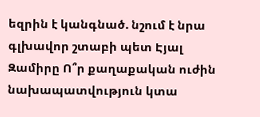եզրին է կանգնած. նշում է նրա գլխավոր շտաբի պետ Էյալ Զամիրը Ո՞ր քաղաքական ուժին նախապատվություն կտա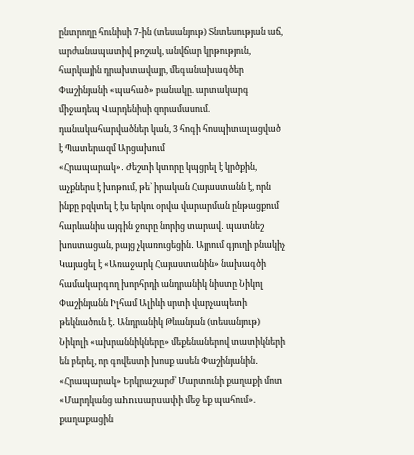ընտրողը հունիսի 7-ին (տեսանյութ) Տնտեսության աճ, արժանապատիվ թոշակ, անվճար կրթություն, հարկային դրախտավայր, մեգանախագծեր Փաշինյանի «պահած» բանակը. արտակարգ միջադեպ Վարդենիսի զորամասում. դանակահարվածներ կան, 3 հոգի հոսպիտալացված է Պատերազմ Արցախում
«Հրապարակ»․ Ժեշտի կտորը կպցրել է կրծքին, աչքներս է խոթում, թե` իրական Հայաստանն է, որն ինքը բզկտել է էս երկու օրվա վարարման ընթացքում հարևանիս այգին ջուրը նորից տարավ․ պատնեշ խոստացան, բայց չկառուցեցին․ Այրում գյուղի բնակիչ Կայացել է «Առաջարկ Հայաստանին» նախագծի համակարգող խորհրդի անդրանիկ նիստը Նիկոլ Փաշինյանն Իլհամ Ալիևի սրտի վարչապետի թեկնածուն է․ Անդրանիկ Թևանյան (տեսանյութ) Նիկոլի «ախրաննիկները» մեքենաներով տատիկների են բերել, որ գովեստի խոսք ասեն Փաշինյանին․ «Հրապարակ» Երկրաշարժ՝ Մարտունի քաղաքի մոտ «Մարդկանց աhnւuարuափի մեջ եք պահում». քաղաքացին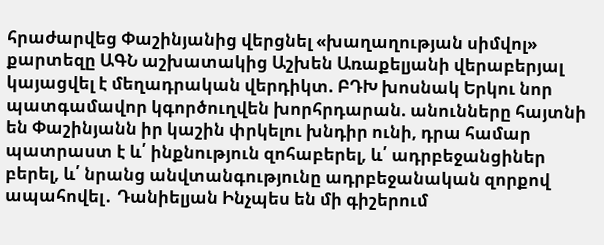հրաժարվեց Փաշինյանից վերցնել «խաղաղության սիմվոլ» քարտեզը ԱԳՆ աշխատակից Աշխեն Առաքելյանի վերաբերյալ կայացվել է մեղադրական վերդիկտ. ԲԴԽ խոսնակ Երկու նոր պատգամավոր կգործուղվեն խորհրդարան. անունները հայտնի են Փաշինյանն իր կաշին փրկելու խնդիր ունի, դրա համար պատրաստ է և՛ ինքնություն զոհաբերել, և՛ ադրբեջանցիներ բերել, և՛ նրանց անվտանգությունը ադրբեջանական զորքով ապահովել․ Դանիելյան Ինչպես են մի գիշերում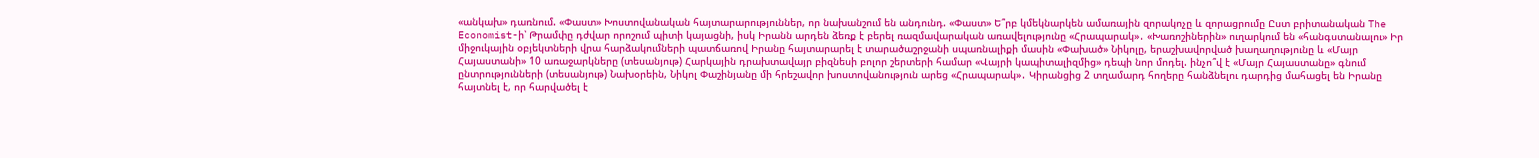«անկախ» դառնում. «Փաստ» Խոստովանական հայտարարություններ, որ նախանշում են անդունդ. «Փաստ» Ե՞րբ կմեկնարկեն ամառային զորակոչը և զորացրումը Ըստ բրիտանական The Economist-ի՝ Թրամփը դժվար որոշում պիտի կայացնի, իսկ Իրանն արդեն ձեռք է բերել ռազմավարական առավելությունը «Հրապարակ»․ «Խառոշիներին» ուղարկում են «հանգստանալու» Իր միջուկային օբյեկտների վրա հարձակումների պատճառով Իրանը հայտարարել է տարածաշրջանի սպառնալիքի մասին «Փախած» Նիկոլը, երաշխավորված խաղաղությունը և «Մայր Հայաստանի» 10 առաջարկները (տեսանյութ) Հարկային դրախտավայր բիզնեսի բոլոր շերտերի համար «Վայրի կապիտալիզմից» դեպի նոր մոդել. ինչո՞վ է «Մայր Հայաստանը» գնում ընտրությունների (տեսանյութ) Նախօրեին, Նիկոլ Փաշինյանը մի հրեշավոր խոստովանություն արեց «Հրապարակ»․ Կիրանցից 2 տղամարդ հողերը հանձնելու դարդից մահացել են Իրանը հայտնել է, որ հարվածել է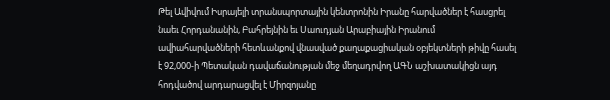Թել Ավիվում Իսրայելի տրանսպորտային կենտրոնին Իրանը հարվածներ է հասցրել նաեւ Հորդանանին, Բահրեյնին եւ Սաուդյան Արաբիային Իրանում ավիահարվածների հետևանքով վնասված քաղաքացիական օբյեկտների թիվը հասել է 92,000-ի Պետական դավաճանության մեջ մեղադրվող ԱԳՆ աշխատակիցն այդ հոդվածով արդարացվել է Միրզոյանը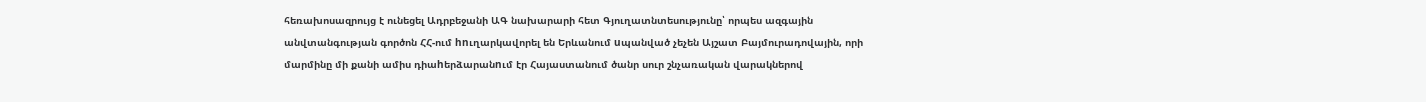հեռախոսազրույց է ունեցել Ադրբեջանի ԱԳ նախարարի հետ Գյուղատնտեսությունը՝ որպես ազգային անվտանգության գործոն ՀՀ-ում hnւղարկավորել են Երևանում uպանված չեչեն Այշատ Բայմուրադովային, որի մարմինը մի քանի ամիս դիաhերձարանnւմ էր Հայաստանում ծանր սուր շնչառական վարակներով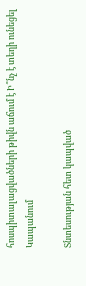հոսպիտալացվածների թիվն աճում է Ի՞նչ է տեղի ունեցել Կապանում

Տնտեսության հետ կապված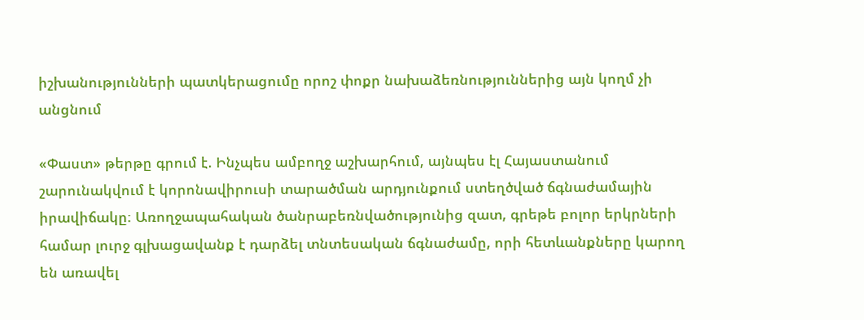իշխանությունների պատկերացումը որոշ փոքր նախաձեռնություններից այն կողմ չի անցնում

«Փաստ» թերթը գրում է. Ինչպես ամբողջ աշխարհում, այնպես էլ Հայաստանում շարունակվում է կորոնավիրուսի տարածման արդյունքում ստեղծված ճգնաժամային իրավիճակը։ Առողջապահական ծանրաբեռնվածությունից զատ, գրեթե բոլոր երկրների համար լուրջ գլխացավանք է դարձել տնտեսական ճգնաժամը, որի հետևանքները կարող են առավել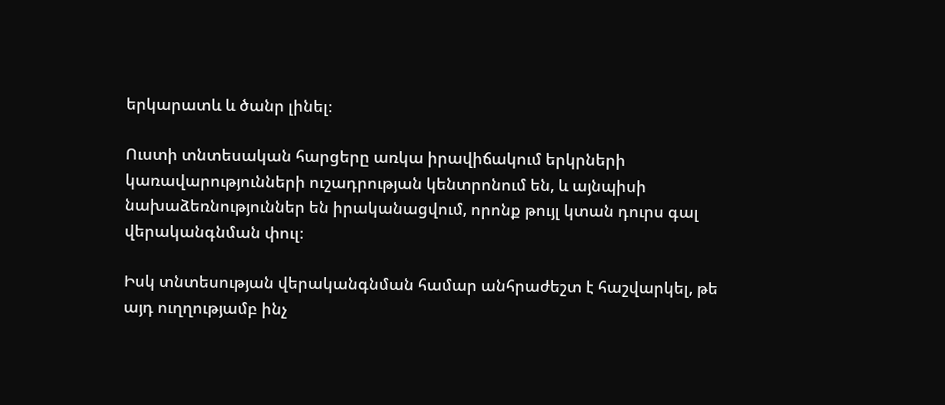երկարատև և ծանր լինել։

Ուստի տնտեսական հարցերը առկա իրավիճակում երկրների կառավարությունների ուշադրության կենտրոնում են, և այնպիսի նախաձեռնություններ են իրականացվում, որոնք թույլ կտան դուրս գալ վերականգնման փուլ։

Իսկ տնտեսության վերականգնման համար անհրաժեշտ է հաշվարկել, թե այդ ուղղությամբ ինչ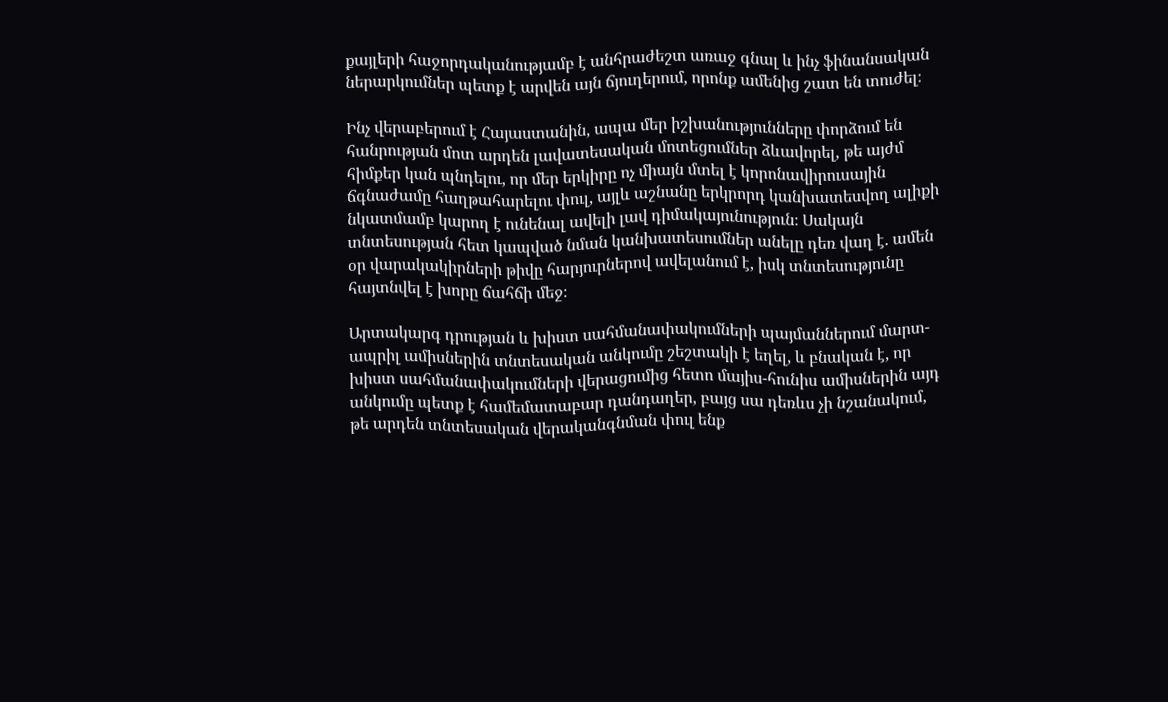քայլերի հաջորդականությամբ է անհրաժեշտ առաջ գնալ և ինչ ֆինանսական ներարկումներ պետք է արվեն այն ճյուղերում, որոնք ամենից շատ են տուժել։

Ինչ վերաբերում է Հայաստանին, ապա մեր իշխանությունները փորձում են հանրության մոտ արդեն լավատեսական մոտեցումներ ձևավորել, թե այժմ հիմքեր կան պնդելու, որ մեր երկիրը ոչ միայն մտել է կորոնավիրուսային ճգնաժամը հաղթահարելու փուլ, այլև աշնանը երկրորդ կանխատեսվող ալիքի նկատմամբ կարող է ունենալ ավելի լավ դիմակայունություն։ Սակայն տնտեսության հետ կապված նման կանխատեսումներ անելը դեռ վաղ է. ամեն օր վարակակիրների թիվը հարյուրներով ավելանում է, իսկ տնտեսությունը հայտնվել է խորը ճահճի մեջ։

Արտակարգ դրության և խիստ սահմանափակումների պայմաններում մարտ-ապրիլ ամիսներին տնտեսական անկումը շեշտակի է եղել, և բնական է, որ խիստ սահմանափակումների վերացումից հետո մայիս-հունիս ամիսներին այդ անկումը պետք է համեմատաբար դանդաղեր, բայց սա դեռևս չի նշանակում, թե արդեն տնտեսական վերականգնման փուլ ենք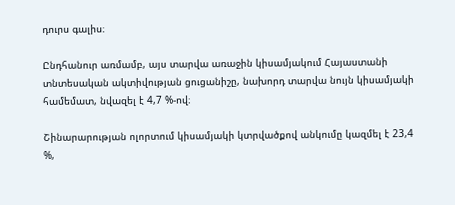դուրս գալիս։

Ընդհանուր առմամբ, այս տարվա առաջին կիսամյակում Հայաստանի տնտեսական ակտիվության ցուցանիշը, նախորդ տարվա նույն կիսամյակի համեմատ, նվազել է 4,7 %-ով։

Շինարարության ոլորտում կիսամյակի կտրվածքով անկումը կազմել է 23,4 %,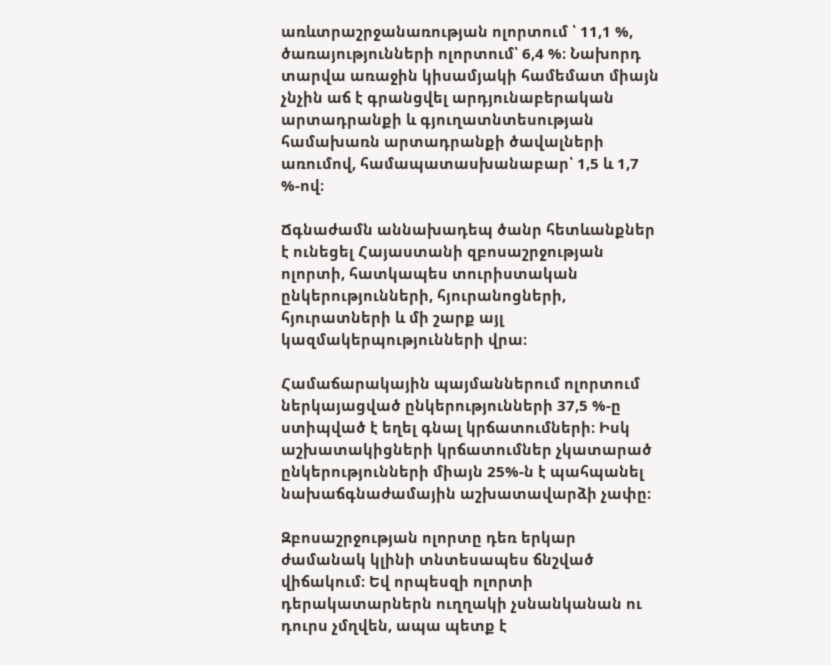առևտրաշրջանառության ոլորտում ՝ 11,1 %, ծառայությունների ոլորտում՝ 6,4 %։ Նախորդ տարվա առաջին կիսամյակի համեմատ միայն չնչին աճ է գրանցվել արդյունաբերական արտադրանքի և գյուղատնտեսության համախառն արտադրանքի ծավալների առումով, համապատասխանաբար՝ 1,5 և 1,7 %-ով։

Ճգնաժամն աննախադեպ ծանր հետևանքներ է ունեցել Հայաստանի զբոսաշրջության ոլորտի, հատկապես տուրիստական ընկերությունների, հյուրանոցների, հյուրատների և մի շարք այլ կազմակերպությունների վրա։

Համաճարակային պայմաններում ոլորտում ներկայացված ընկերությունների 37,5 %-ը ստիպված է եղել գնալ կրճատումների։ Իսկ աշխատակիցների կրճատումներ չկատարած ընկերությունների միայն 25%-ն է պահպանել նախաճգնաժամային աշխատավարձի չափը։

Զբոսաշրջության ոլորտը դեռ երկար ժամանակ կլինի տնտեսապես ճնշված վիճակում։ Եվ որպեսզի ոլորտի դերակատարներն ուղղակի չսնանկանան ու դուրս չմղվեն, ապա պետք է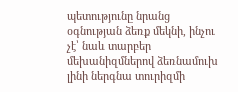պետությունը նրանց օգնության ձեռք մեկնի, ինչու չէ՝ նաև տարբեր մեխանիզմներով ձեռնամուխ լինի ներգնա տուրիզմի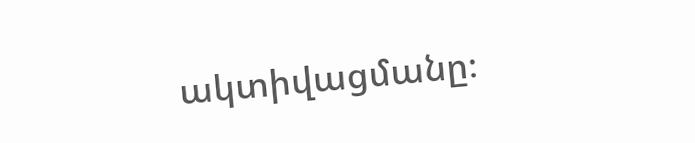ակտիվացմանը։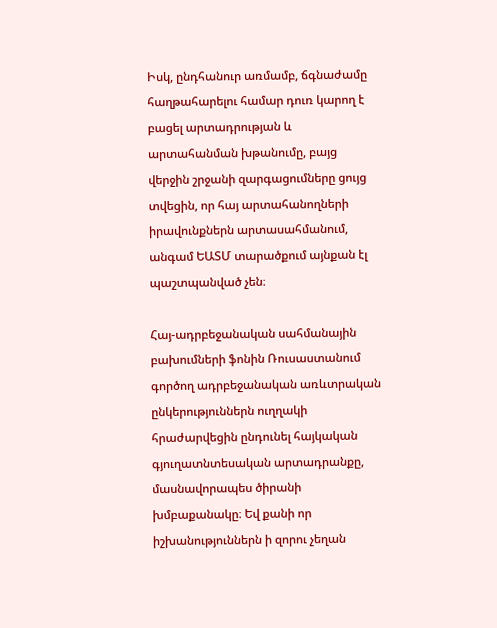Իսկ, ընդհանուր առմամբ, ճգնաժամը հաղթահարելու համար դուռ կարող է բացել արտադրության և արտահանման խթանումը, բայց վերջին շրջանի զարգացումները ցույց տվեցին, որ հայ արտահանողների իրավունքներն արտասահմանում, անգամ ԵԱՏՄ տարածքում այնքան էլ պաշտպանված չեն։

Հայ-ադրբեջանական սահմանային բախումների ֆոնին Ռուսաստանում գործող ադրբեջանական առևտրական ընկերություններն ուղղակի հրաժարվեցին ընդունել հայկական գյուղատնտեսական արտադրանքը, մասնավորապես ծիրանի խմբաքանակը։ Եվ քանի որ իշխանություններն ի զորու չեղան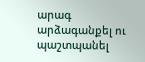արագ արձագանքել ու պաշտպանել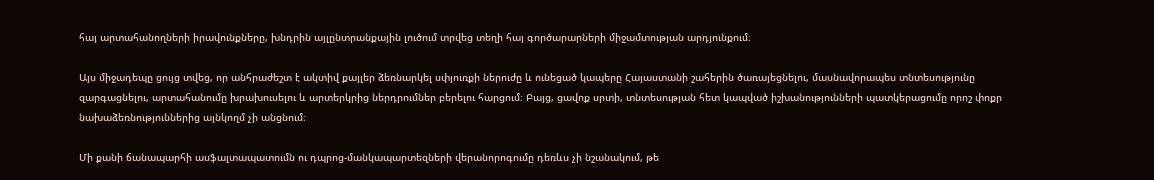հայ արտահանողների իրավունքները, խնդրին այլընտրանքային լուծում տրվեց տեղի հայ գործարարների միջամտության արդյունքում։

Այս միջադեպը ցույց տվեց, որ անհրաժեշտ է ակտիվ քայլեր ձեռնարկել սփյուռքի ներուժը և ունեցած կապերը Հայաստանի շահերին ծառայեցնելու, մասնավորապես տնտեսությունը զարգացնելու, արտահանումը խրախուսելու և արտերկրից ներդրումներ բերելու հարցում։ Բայց, ցավոք սրտի, տնտեսության հետ կապված իշխանությունների պատկերացումը որոշ փոքր նախաձեռնություններից այնկողմ չի անցնում։

Մի քանի ճանապարհի ասֆալտապատումն ու դպրոց-մանկապարտեզների վերանորոգումը դեռևս չի նշանակում, թե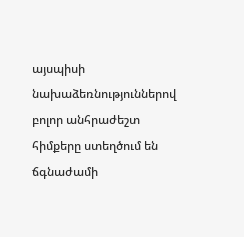այսպիսի նախաձեռնություններով բոլոր անհրաժեշտ հիմքերը ստեղծում են ճգնաժամի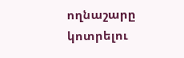ողնաշարը կոտրելու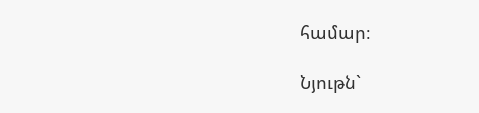համար։

Նյութն`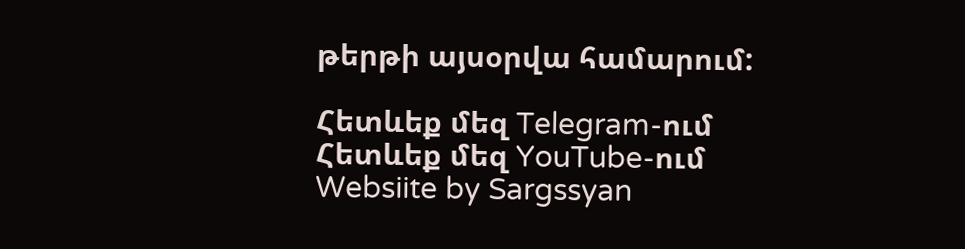թերթի այսօրվա համարում:

Հետևեք մեզ Telegram-ում
Հետևեք մեզ YouTube-ում
Websiite by Sargssyan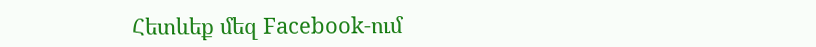Հետևեք մեզ Facebook-ում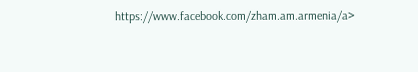https://www.facebook.com/zham.am.armenia/a>